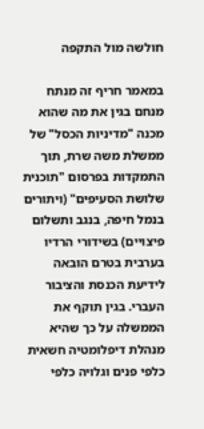חולשה מול התקפה

במאמר חריף זה מנתח מנחם בגין את מה שהוא מכנה "מדיניות הכסל" של ממשלת משה שרת, תוך התמקדות בפרסום "תוכנית שלושת הסעיפים" (ויתורים בנמל חיפה, בנגב ותשלום פיצויים) בשידורי הרדיו בערבית בטרם הובאה לידיעת הכנסת והציבור העברי. בגין תוקף את הממשלה על כך שהיא מנהלת דיפלומטיה חשאית כלפי פנים וגלויה כלפי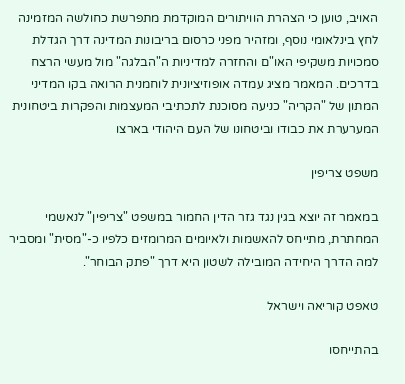האויב, טוען כי הצהרת הוויתורים המוקדמת מתפרשת כחולשה המזמינה לחץ בינלאומי נוסף, ומזהיר מפני כרסום בריבונות המדינה דרך הגדלת סמכויות משקיפי האו"ם והחזרה למדיניות ה"הבלגה" מול מעשי הרצח בדרכים. המאמר מציג עמדה אופוזיציונית לוחמנית הרואה בקו המדיני המתון של "הקריה" כניעה מסוכנת לתכתיבי המעצמות והפקרות ביטחונית המערערת את כבודו וביטחונו של העם היהודי בארצו

משפט צריפין

במאמר זה יוצא בגין נגד גזר הדין החמור במשפט "צריפין" לנאשמי המחתרת, מתייחס להאשמות ולאיומים המרומזים כלפיו כ-"מסית" ומסביר למה הדרך היחידה המובילה לשטון היא דרך "פתק הבוחר".

טאפט קוריאה וישראל

בהתייחסו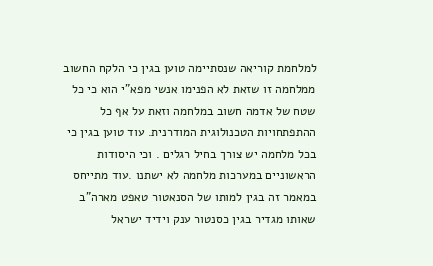למלחמת קוריאה שנסתיימה טוען בגין כי הלקח החשוב ממלחמה זו שזאת לא הפנימו אנשי מפא"י הוא כי כל שטח של אדמה חשוב במלחמה וזאת על אף כל ההתפתחויות הטכנולוגית המודרנית. עוד טוען בגין כי בכל מלחמה יש צורך בחיל רגלים . וכי היסודות הראשוניים במערכות מלחמה לא ישתנו .עוד מתייחס במאמר זה בגין למותו של הסנאטור טאפט מארה"ב שאותו מגדיר בגין כסנטור ענק וידיד ישראל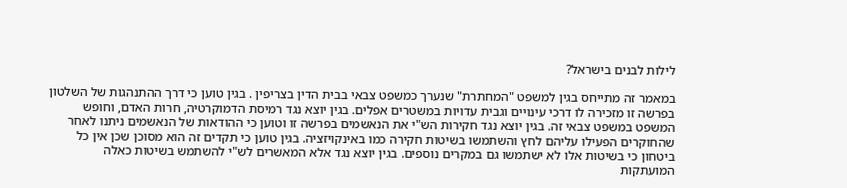לילות לבנים בישראל?

במאמר זה מתייחס בגין למשפט "המחתרת" שנערך כמשפט צבאי בבית הדין בצריפין . בגין טוען כי דרך ההתנהגות של השלטון בפרשה זו מזכירה לו דרכי עינויים וגבית עדויות במשטרים אפלים. בגין יוצא נגד רמיסת הדמוקרטיה, חרות האדם, וחופש המשפט במשפט צבאי זה. בגין יוצא נגד חקירות הש"י את הנאשמים בפרשה זו וטוען כי ההודאות של הנאשמים ניתנו לאחר שהחוקרים הפעילו עליהם לחץ והשתמשו בשיטות חקירה כמו באינקויזציה. בגין טוען כי תקדים זה הוא מסוכן שכן אין כל ביטחון כי בשיטות אלו לא ישתמשו גם במקרים נוספים. בגין יוצא נגד אלא המאשרים לש"י להשתמש בשיטות כאלה המועתקות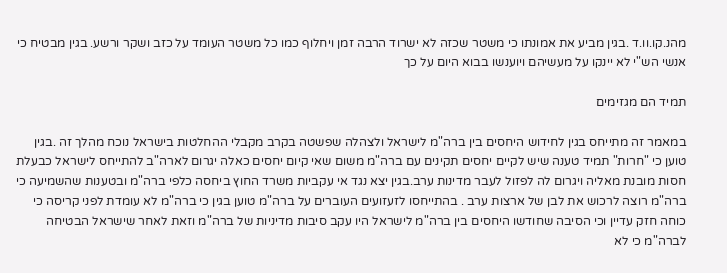מהנ.קו.וו.ד .בגין מביע את אמונתו כי משטר שכזה לא ישרוד הרבה זמן ויחלוף כמו כל משטר העומד על כזב ושקר ורשע. בגין מבטיח כי אנשי הש"י לא יינקו על מעשיהם ויוענשו בבוא היום על כך

תמיד הם מגזימים

במאמר זה מתייחס בגין לחידוש היחסים בין ברה"מ לישראל ולצהלה שפשטה בקרב מקבלי ההחלטות בישראל נוכח מהלך זה .בגין טוען כי "חרות" תמיד טענה שיש לקיים יחסים תקינים עם ברה"מ משום שאי קיום יחסים כאלה יגרום לארה"ב להתייחס לישראל כבעלת חסות מובנת מאליה ויגרום לה לפזול לעבר מדינות ערב.בגין יצא נגד אי עקביות משרד החוץ ביחסה כלפי ברה"מ ובטענות שהשמיעה כי ברה"מ רוצה לרכוש את לבן של ארצות ערב . בהתייחסו לזעזועים העוברים על ברה"מ טוען בגין כי ברה"מ לא עומדת לפני קריסה כי כוחה חזק עדיין וכי הסיבה שחודשו היחסים בין ברה"מ לישראל היו עקב סיבות מדיניות של ברה"מ וזאת לאחר שישראל הבטיחה לברה"מ כי לא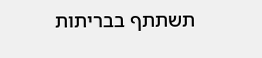תשתתף בבריתות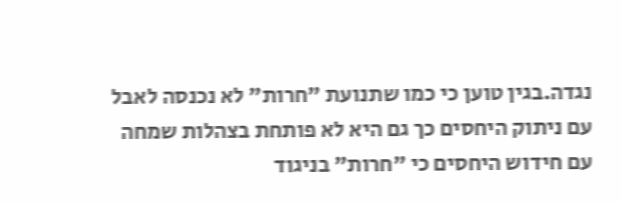נגדה.בגין טוען כי כמו שתנועת "חרות" לא נכנסה לאבל עם ניתוק היחסים כך גם היא לא פותחת בצהלות שמחה עם חידוש היחסים כי "חרות" בניגוד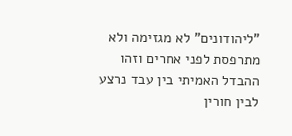"ליהודונים" לא מגזימה ולא מתרפסת לפני אחרים וזהו ההבדל האמיתי בין עבד נרצע לבין חורין